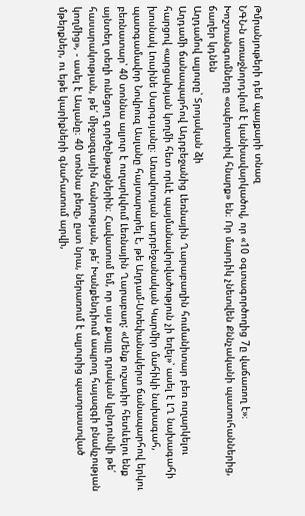Թմրանյութերի դեմ պայքարի տնազ
ՆԳՆ-ն առաջնորդվում է կանխավարկածով, որ «10 օգտագործողից 7ը վաճառող է»։ Խոշտանգումները «օպերատիվ հնարք» են։ Որ մարդիկ չնետվեն Քննչականի պատուհաններից, ճաղեր կդնեն
Աղդամով ալյուրը՝ Տրոյական ձի
Աղդամի ճանապարհով Ադրբեջանից Լեռնային Ղարաբաղին հումանիտար բեռ ուղարկելու հարցով «արցախյան կողմի հետ որևէ պայմանավորվածություն չի եղել»՝ ասել է ԼՂ նախագահի խոսնակ Լուսինե Սարգսյանը։ Առավոտյան ադրբեջանական Կարմիր մահիկի նախագահ, պատգամավոր Նովրուզ Ասլանը հայտարարել է, թե Աղդամ-Ստեփանակերտ ճանապարհով երկու բեռնատար՝ 40 տոննա ալյուր է ուղարկվում Լեռնային Ղարաբաղ: «Մենք ուշադիր հետևելու ենք այնտեղ տեղի ունեցող գործընթացներին։ Հավատում եմ, որ այս քայլը դրական կընդունվի թե՛ հասարակության, թե՛ միջազգային հանրության, թե՛ Խանքենդիում ապրող հայազգի բնակչության կողմից», - ասել է Ասլանը։ 40 տոննա բեռը, ըստ նրա, ներառում է ալյուրից պատրաստված մթերքներ, ու եթե կարիքների գնահատում արվի,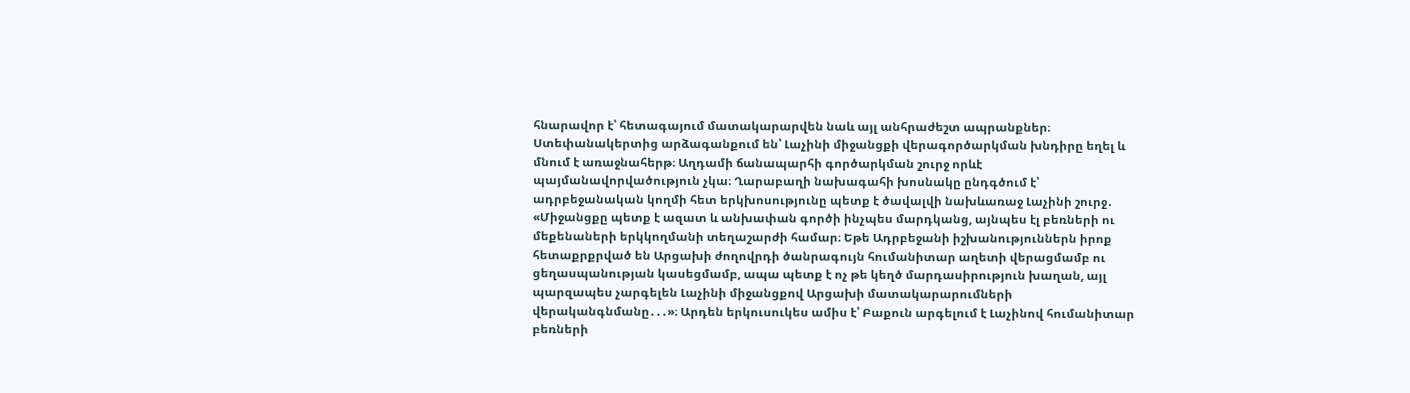հնարավոր է՝ հետագայում մատակարարվեն նաև այլ անհրաժեշտ ապրանքներ։ Ստեփանակերտից արձագանքում են՝ Լաչինի միջանցքի վերագործարկման խնդիրը եղել և մնում է առաջնահերթ։ Աղդամի ճանապարհի գործարկման շուրջ որևէ պայմանավորվածություն չկա։ Ղարաբաղի նախագահի խոսնակը ընդգծում է՝ ադրբեջանական կողմի հետ երկխոսությունը պետք է ծավալվի նախևառաջ Լաչինի շուրջ․ «Միջանցքը պետք է ազատ և անխափան գործի ինչպես մարդկանց, այնպես էլ բեռների ու մեքենաների երկկողմանի տեղաշարժի համար։ Եթե Ադրբեջանի իշխանություններն իրոք հետաքրքրված են Արցախի ժողովրդի ծանրագույն հումանիտար աղետի վերացմամբ ու ցեղասպանության կասեցմամբ, ապա պետք է ոչ թե կեղծ մարդասիրություն խաղան, այլ պարզապես չարգելեն Լաչինի միջանցքով Արցախի մատակարարումների վերականգնմանը․․․»։ Արդեն երկուսուկես ամիս է՝ Բաքուն արգելում է Լաչինով հումանիտար բեռների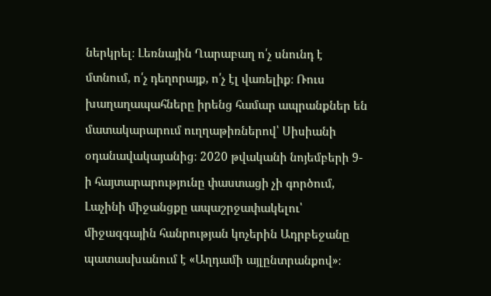ներկրել։ Լեռնային Ղարաբաղ ո՛չ սնունդ է մտնում, ո՛չ դեղորայք, ո՛չ էլ վառելիք։ Ռուս խաղաղապահները իրենց համար ապրանքներ են մատակարարում ուղղաթիռներով՝ Սիսիանի օդանավակայանից։ 2020 թվականի նոյեմբերի 9-ի հայտարարությունը փաստացի չի գործում, Լաչինի միջանցքը ապաշրջափակելու՝ միջազգային հանրության կոչերին Ադրբեջանը պատասխանում է «Աղդամի այլընտրանքով»։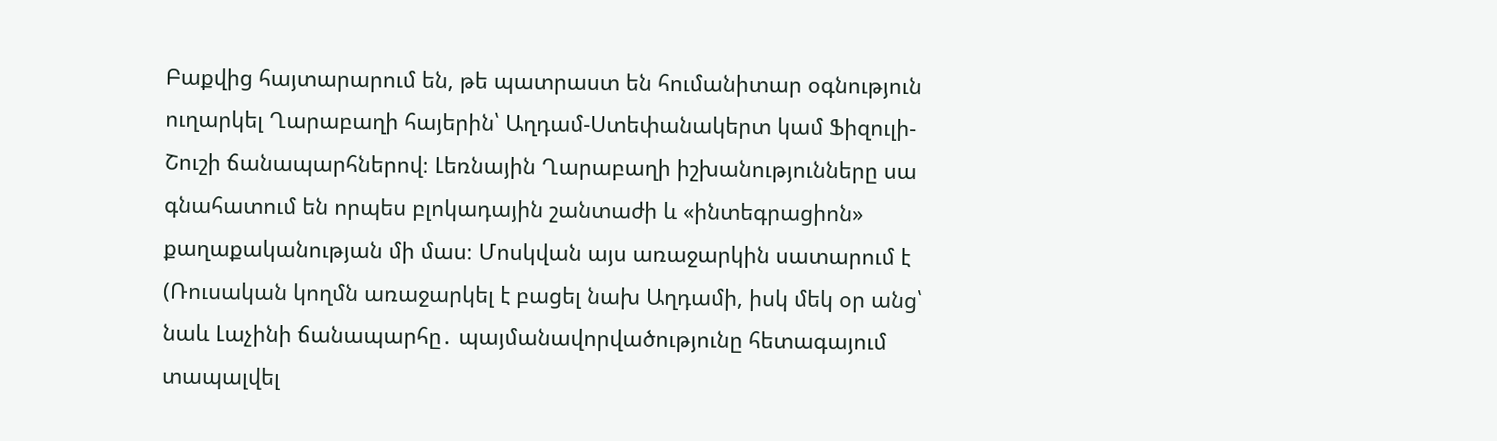Բաքվից հայտարարում են, թե պատրաստ են հումանիտար օգնություն ուղարկել Ղարաբաղի հայերին՝ Աղդամ-Ստեփանակերտ կամ Ֆիզուլի-Շուշի ճանապարհներով։ Լեռնային Ղարաբաղի իշխանությունները սա գնահատում են որպես բլոկադային շանտաժի և «ինտեգրացիոն» քաղաքականության մի մաս։ Մոսկվան այս առաջարկին սատարում է (Ռուսական կողմն առաջարկել է բացել նախ Աղդամի, իսկ մեկ օր անց՝ նաև Լաչինի ճանապարհը․ պայմանավորվածությունը հետագայում տապալվել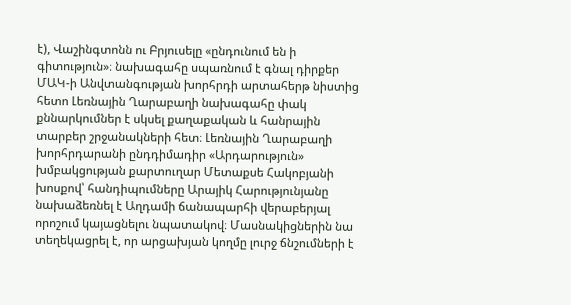է), Վաշինգտոնն ու Բրյուսելը «ընդունում են ի գիտություն»։ նախագահը սպառնում է գնալ դիրքեր ՄԱԿ-ի Անվտանգության խորհրդի արտահերթ նիստից հետո Լեռնային Ղարաբաղի նախագահը փակ քննարկումներ է սկսել քաղաքական և հանրային տարբեր շրջանակների հետ։ Լեռնային Ղարաբաղի խորհրդարանի ընդդիմադիր «Արդարություն» խմբակցության քարտուղար Մետաքսե Հակոբյանի խոսքով՝ հանդիպումները Արայիկ Հարությունյանը նախաձեռնել է Աղդամի ճանապարհի վերաբերյալ որոշում կայացնելու նպատակով։ Մասնակիցներին նա տեղեկացրել է, որ արցախյան կողմը լուրջ ճնշումների է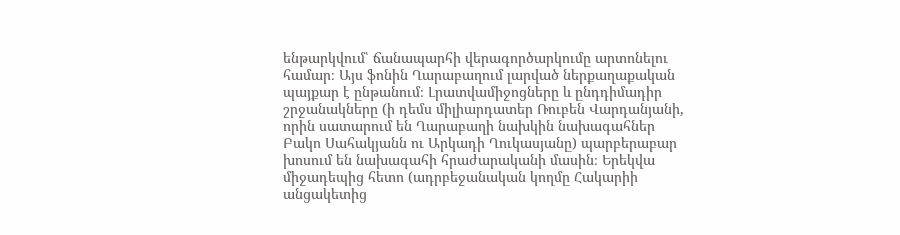ենթարկվում՝ ճանապարհի վերագործարկումը արտոնելու համար։ Այս ֆոնին Ղարաբաղում լարված ներքաղաքական պայքար է ընթանում։ Լրատվամիջոցները և ընդդիմադիր շրջանակները (ի դեմս միլիարդատեր Ռուբեն Վարդանյանի, որին սատարում են Ղարաբաղի նախկին նախագահներ Բակո Սահակյանն ու Արկադի Ղուկասյանը) պարբերաբար խոսում են նախագահի հրաժարականի մասին։ Երեկվա միջադեպից հետո (ադրբեջանական կողմը Հակարիի անցակետից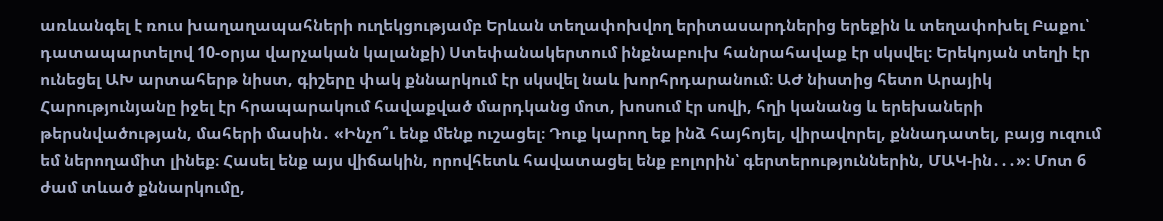առևանգել է ռուս խաղաղապահների ուղեկցությամբ Երևան տեղափոխվող երիտասարդներից երեքին և տեղափոխել Բաքու՝ դատապարտելով 10-օրյա վարչական կալանքի) Ստեփանակերտում ինքնաբուխ հանրահավաք էր սկսվել։ Երեկոյան տեղի էր ունեցել ԱԽ արտահերթ նիստ, գիշերը փակ քննարկում էր սկսվել նաև խորհրդարանում։ ԱԺ նիստից հետո Արայիկ Հարությունյանը իջել էր հրապարակում հավաքված մարդկանց մոտ, խոսում էր սովի, հղի կանանց և երեխաների թերսնվածության, մահերի մասին․ «Ինչո՞ւ ենք մենք ուշացել։ Դուք կարող եք ինձ հայհոյել, վիրավորել, քննադատել, բայց ուզում եմ ներողամիտ լինեք։ Հասել ենք այս վիճակին, որովհետև հավատացել ենք բոլորին՝ գերտերություններին, ՄԱԿ-ին․․․»։ Մոտ 6 ժամ տևած քննարկումը,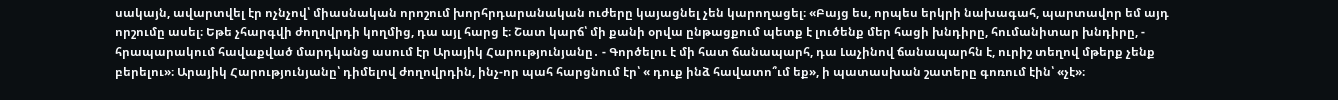սակայն, ավարտվել էր ոչնչով՝ միասնական որոշում խորհրդարանական ուժերը կայացնել չեն կարողացել։ «Բայց ես, որպես երկրի նախագահ, պարտավոր եմ այդ որշումը ասել։ Եթե չհարգվի ժողովրդի կողմից, դա այլ հարց է։ Շատ կարճ՝ մի քանի օրվա ընթացքում պետք է լուծենք մեր հացի խնդիրը, հումանիտար խնդիրը, - հրապարակում հավաքված մարդկանց ասում էր Արայիկ Հարությունյանը․ - Գործելու է մի հատ ճանապարհ, դա Լաչինով ճանապարհն է, ուրիշ տեղով մթերք չենք բերելու»։ Արայիկ Հարությունյանը՝ դիմելով ժողովրդին, ինչ-որ պահ հարցնում էր՝ « դուք ինձ հավատո՞ւմ եք», ի պատասխան շատերը գոռում էին՝ «չէ»։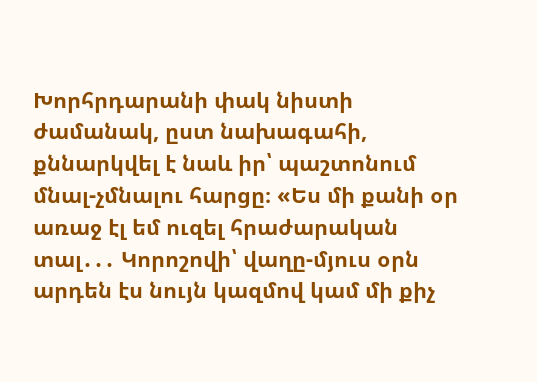Խորհրդարանի փակ նիստի ժամանակ, ըստ նախագահի, քննարկվել է նաև իր՝ պաշտոնում մնալ-չմնալու հարցը։ «Ես մի քանի օր առաջ էլ եմ ուզել հրաժարական տալ․․․ Կորոշովի՝ վաղը-մյուս օրն արդեն էս նույն կազմով կամ մի քիչ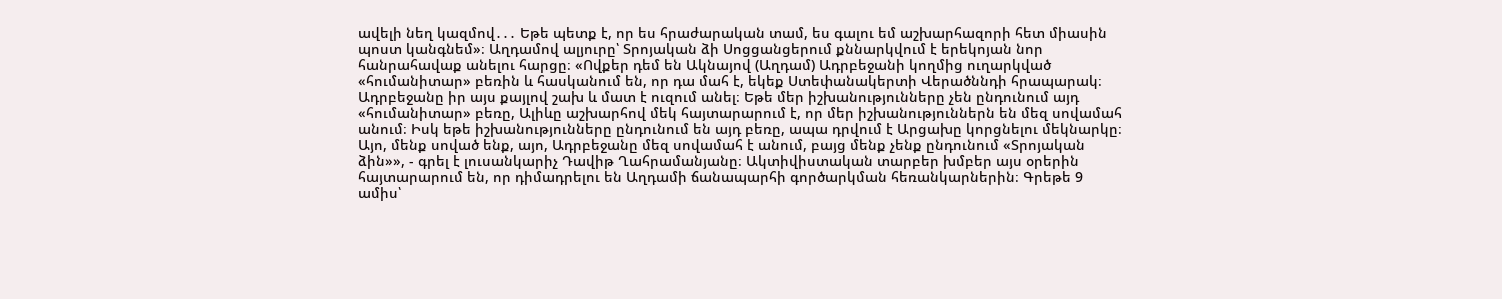ավելի նեղ կազմով․․․ Եթե պետք է, որ ես հրաժարական տամ, ես գալու եմ աշխարհազորի հետ միասին պոստ կանգնեմ»։ Աղդամով ալյուրը՝ Տրոյական ձի Սոցցանցերում քննարկվում է երեկոյան նոր հանրահավաք անելու հարցը։ «Ովքեր դեմ են Ակնայով (Աղդամ) Ադրբեջանի կողմից ուղարկված «հումանիտար» բեռին և հասկանում են, որ դա մահ է, եկեք Ստեփանակերտի Վերածննդի հրապարակ։ Ադրբեջանը իր այս քայլով շախ և մատ է ուզում անել։ Եթե մեր իշխանությունները չեն ընդունում այդ «հումանիտար» բեռը, Ալիևը աշխարհով մեկ հայտարարում է, որ մեր իշխանություններն են մեզ սովամահ անում։ Իսկ եթե իշխանությունները ընդունում են այդ բեռը, ապա դրվում է Արցախը կորցնելու մեկնարկը։ Այո, մենք սոված ենք, այո, Ադրբեջանը մեզ սովամահ է անում, բայց մենք չենք ընդունում «Տրոյական ձին»», - գրել է լուսանկարիչ Դավիթ Ղահրամանյանը։ Ակտիվիստական տարբեր խմբեր այս օրերին հայտարարում են, որ դիմադրելու են Աղդամի ճանապարհի գործարկման հեռանկարներին։ Գրեթե 9 ամիս՝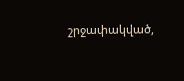շրջափակված,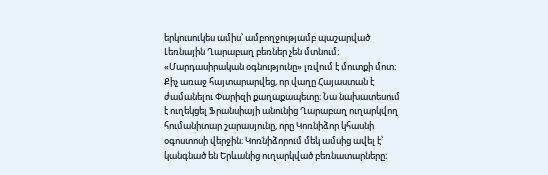երկուսուկես ամիս՝ ամբողջությամբ պաշարված Լեռնային Ղարաբաղ բեռներ չեն մտնում։ «Մարդասիրական օգնությունը» լռվում է մուտքի մոտ։ Քիչ առաջ հայտարարվեց, որ վաղը Հայաստան է ժամանելու Փարիզի քաղաքապետը։ Նա նախատեսում է ուղեկցել Ֆրանսիայի անունից Ղարաբաղ ուղարկվող հումանիտար շարասյունը, որը Կոռնիձոր կհասնի օգոստոսի վերջին։ Կոռնիձորում մեկ ամսից ավել է՝ կանգնած են Երևանից ուղարկված բեռնատարները։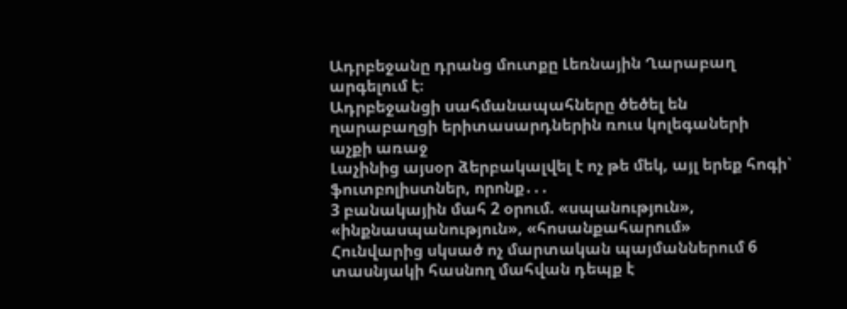Ադրբեջանը դրանց մուտքը Լեռնային Ղարաբաղ արգելում է։
Ադրբեջանցի սահմանապահները ծեծել են ղարաբաղցի երիտասարդներին ռուս կոլեգաների աչքի առաջ
Լաչինից այսօր ձերբակալվել է ոչ թե մեկ, այլ երեք հոգի՝ ֆուտբոլիստներ, որոնք․․․
3 բանակային մահ 2 օրում. «սպանություն», «ինքնասպանություն», «հոսանքահարում»
Հունվարից սկսած ոչ մարտական պայմաններում 6 տասնյակի հասնող մահվան դեպք է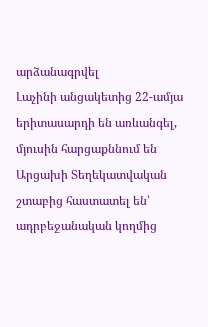արձանագրվել
Լաչինի անցակետից 22-ամյա երիտասարդի են առևանգել, մյուսին հարցաքննում են
Արցախի Տեղեկատվական շտաբից հաստատել են՝ ադրբեջանական կողմից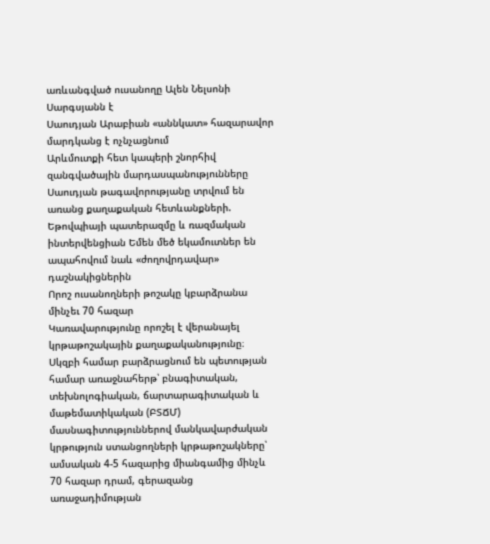առևանգված ուսանողը Ալեն Նելսոնի Սարգսյանն է
Սաուդյան Արաբիան «աննկատ» հազարավոր մարդկանց է ոչնչացնում
Արևմուտքի հետ կապերի շնորհիվ զանգվածային մարդասպանությունները Սաուդյան թագավորությանը տրվում են առանց քաղաքական հետևանքների. Եթովպիայի պատերազմը և ռազմական ինտերվենցիան Եմեն մեծ եկամուտներ են ապահովում նաև «ժողովրդավար» դաշնակիցներին
Որոշ ուսանողների թոշակը կբարձրանա մինչեւ 70 հազար
Կառավարությունը որոշել է վերանայել կրթաթոշակային քաղաքականությունը։ Սկզբի համար բարձրացնում են պետության համար առաջնահերթ՝ բնագիտական, տեխնոլոգիական, ճարտարագիտական և մաթեմատիկական (ԲՏՃՄ) մասնագիտություններով մանկավարժական կրթություն ստանցողների կրթաթոշակները՝ ամսական 4-5 հազարից միանգամից մինչև 70 հազար դրամ, գերազանց առաջադիմության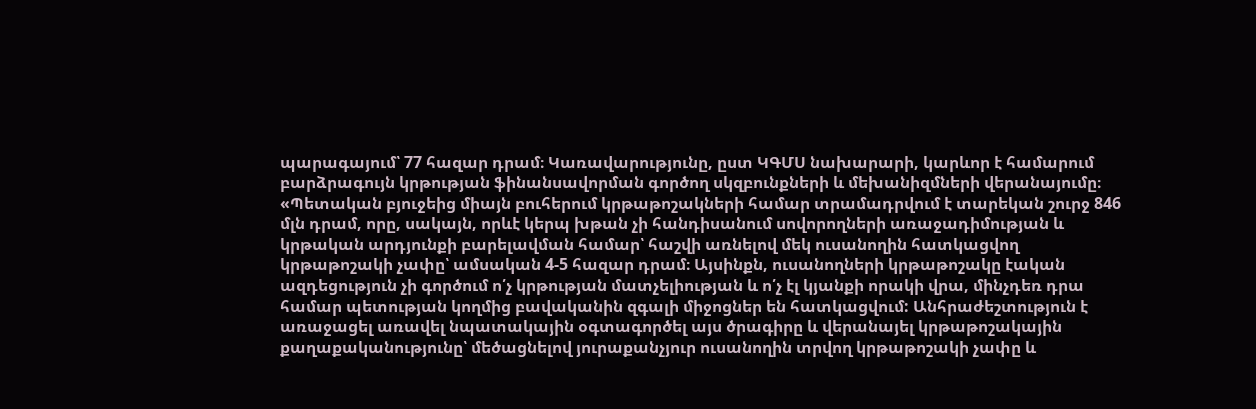պարագայում՝ 77 հազար դրամ։ Կառավարությունը, ըստ ԿԳՄՍ նախարարի, կարևոր է համարում բարձրագույն կրթության ֆինանսավորման գործող սկզբունքների և մեխանիզմների վերանայումը։ «Պետական բյուջեից միայն բուհերում կրթաթոշակների համար տրամադրվում է տարեկան շուրջ 846 մլն դրամ, որը, սակայն, որևէ կերպ խթան չի հանդիսանում սովորողների առաջադիմության և կրթական արդյունքի բարելավման համար՝ հաշվի առնելով մեկ ուսանողին հատկացվող կրթաթոշակի չափը՝ ամսական 4-5 հազար դրամ։ Այսինքն, ուսանողների կրթաթոշակը էական ազդեցություն չի գործում ո՛չ կրթության մատչելիության և ո՛չ էլ կյանքի որակի վրա, մինչդեռ դրա համար պետության կողմից բավականին զգալի միջոցներ են հատկացվում: Անհրաժեշտություն է առաջացել առավել նպատակային օգտագործել այս ծրագիրը և վերանայել կրթաթոշակային քաղաքականությունը՝ մեծացնելով յուրաքանչյուր ուսանողին տրվող կրթաթոշակի չափը և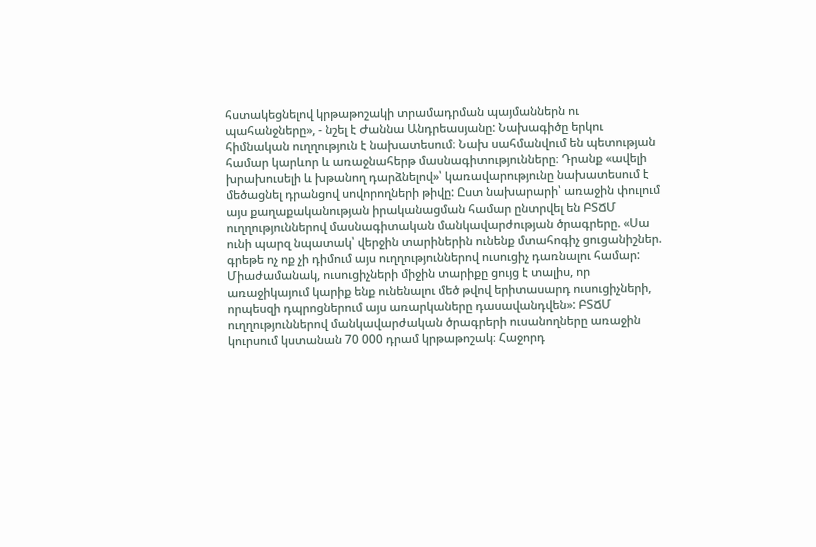հստակեցնելով կրթաթոշակի տրամադրման պայմաններն ու պահանջները», - նշել է Ժաննա Անդրեասյանը: Նախագիծը երկու հիմնական ուղղություն է նախատեսում։ Նախ սահմանվում են պետության համար կարևոր և առաջնահերթ մասնագիտությունները։ Դրանք «ավելի խրախուսելի և խթանող դարձնելով»՝ կառավարությունը նախատեսում է մեծացնել դրանցով սովորողների թիվը: Ըստ նախարարի՝ առաջին փուլում այս քաղաքականության իրականացման համար ընտրվել են ԲՏՃՄ ուղղություններով մասնագիտական մանկավարժության ծրագրերը. «Սա ունի պարզ նպատակ՝ վերջին տարիներին ունենք մտահոգիչ ցուցանիշներ. գրեթե ոչ ոք չի դիմում այս ուղղություններով ուսուցիչ դառնալու համար: Միաժամանակ, ուսուցիչների միջին տարիքը ցույց է տալիս, որ առաջիկայում կարիք ենք ունենալու մեծ թվով երիտասարդ ուսուցիչների, որպեսզի դպրոցներում այս առարկաները դասավանդվեն»: ԲՏՃՄ ուղղություններով մանկավարժական ծրագրերի ուսանողները առաջին կուրսում կստանան 70 000 դրամ կրթաթոշակ։ Հաջորդ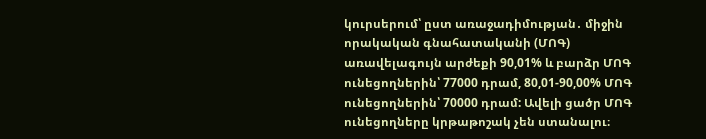կուրսերում՝ ըստ առաջադիմության․ միջին որակական գնահատականի (ՄՈԳ) առավելագույն արժեքի 90,01% և բարձր ՄՈԳ ունեցողներին՝ 77000 դրամ, 80,01-90,00% ՄՈԳ ունեցողներին՝ 70000 դրամ: Ավելի ցածր ՄՈԳ ունեցողները կրթաթոշակ չեն ստանալու։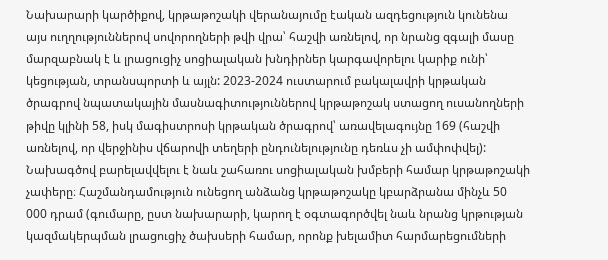Նախարարի կարծիքով, կրթաթոշակի վերանայումը էական ազդեցություն կունենա այս ուղղություններով սովորողների թվի վրա՝ հաշվի առնելով, որ նրանց զգալի մասը մարզաբնակ է և լրացուցիչ սոցիալական խնդիրներ կարգավորելու կարիք ունի՝ կեցության, տրանսպորտի և այլն: 2023-2024 ուստարում բակալավրի կրթական ծրագրով նպատակային մասնագիտություններով կրթաթոշակ ստացող ուսանողների թիվը կլինի 58, իսկ մագիստրոսի կրթական ծրագրով՝ առավելագույնը 169 (հաշվի առնելով, որ վերջինիս վճարովի տեղերի ընդունելությունը դեռևս չի ամփոփվել): Նախագծով բարելավվելու է նաև շահառու սոցիալական խմբերի համար կրթաթոշակի չափերը։ Հաշմանդամություն ունեցող անձանց կրթաթոշակը կբարձրանա մինչև 50 000 դրամ (գումարը, ըստ նախարարի, կարող է օգտագործվել նաև նրանց կրթության կազմակերպման լրացուցիչ ծախսերի համար, որոնք խելամիտ հարմարեցումների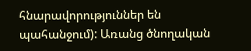հնարավորություններ են պահանջում): Առանց ծնողական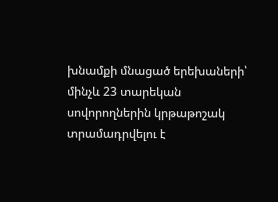խնամքի մնացած երեխաների՝ մինչև 23 տարեկան սովորողներին կրթաթոշակ տրամադրվելու է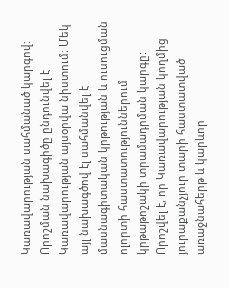Կառավարության սահմանած կարգով: Որոշման նախագիծը ընդունվել է Կառավարության այսօրվա նիստում։ Մեկ այլ նախագծով էլ սահմանվել է մասնագիտական կրթության և ուսուցման ոլորտի հաստատություններում կրթաթոշակի տրամադրման կարգը: Որոշվել է, որ Կառավարության կողմից յուրաքանչյուր տարի հաստատված առաջնահերթ և կարևոր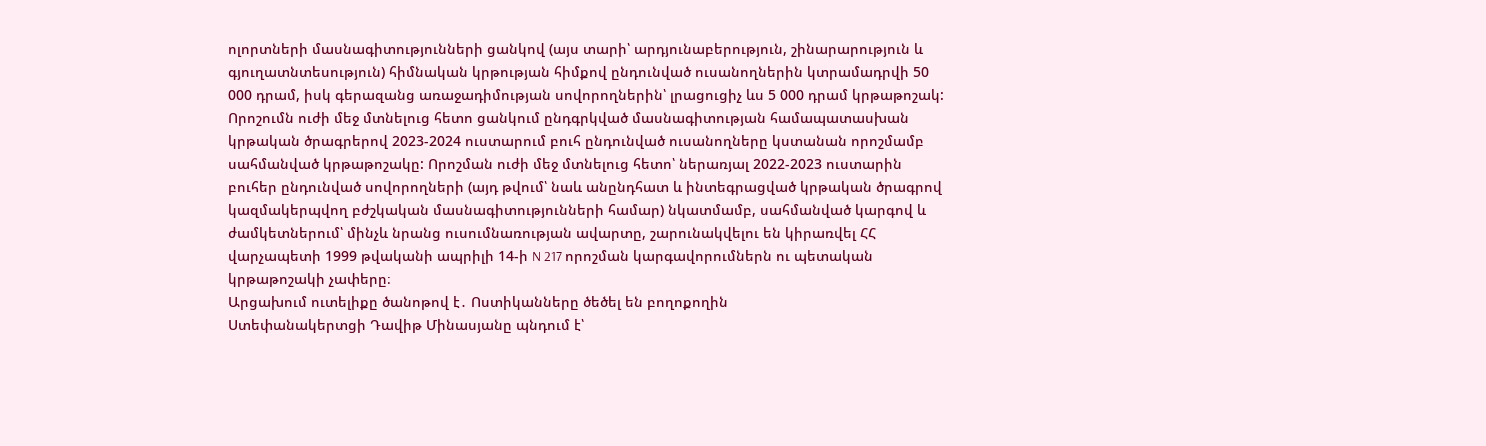ոլորտների մասնագիտությունների ցանկով (այս տարի՝ արդյունաբերություն, շինարարություն և գյուղատնտեսություն) հիմնական կրթության հիմքով ընդունված ուսանողներին կտրամադրվի 50 000 դրամ, իսկ գերազանց առաջադիմության սովորողներին՝ լրացուցիչ ևս 5 000 դրամ կրթաթոշակ: Որոշումն ուժի մեջ մտնելուց հետո ցանկում ընդգրկված մասնագիտության համապատասխան կրթական ծրագրերով 2023-2024 ուստարում բուհ ընդունված ուսանողները կստանան որոշմամբ սահմանված կրթաթոշակը: Որոշման ուժի մեջ մտնելուց հետո՝ ներառյալ 2022-2023 ուստարին բուհեր ընդունված սովորողների (այդ թվում՝ նաև անընդհատ և ինտեգրացված կրթական ծրագրով կազմակերպվող բժշկական մասնագիտությունների համար) նկատմամբ, սահմանված կարգով և ժամկետներում՝ մինչև նրանց ուսումնառության ավարտը, շարունակվելու են կիրառվել ՀՀ վարչապետի 1999 թվականի ապրիլի 14-ի N 217 որոշման կարգավորումներն ու պետական կրթաթոշակի չափերը։
Արցախում ուտելիքը ծանոթով է․ Ոստիկանները ծեծել են բողոքողին
Ստեփանակերտցի Դավիթ Մինասյանը պնդում է՝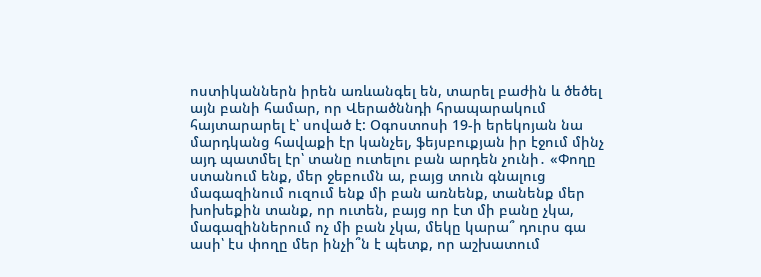ոստիկաններն իրեն առևանգել են, տարել բաժին և ծեծել այն բանի համար, որ Վերածննդի հրապարակում հայտարարել է՝ սոված է: Օգոստոսի 19-ի երեկոյան նա մարդկանց հավաքի էր կանչել, ֆեյսբուքյան իր էջում մինչ այդ պատմել էր՝ տանը ուտելու բան արդեն չունի․ «Փողը ստանում ենք, մեր ջեբումն ա, բայց տուն գնալուց մագազինում ուզում ենք մի բան առնենք, տանենք մեր խոխեքին տանք, որ ուտեն, բայց որ էտ մի բանը չկա, մագազիններում ոչ մի բան չկա, մեկը կարա՞ դուրս գա ասի՝ էս փողը մեր ինչի՞ն է պետք, որ աշխատում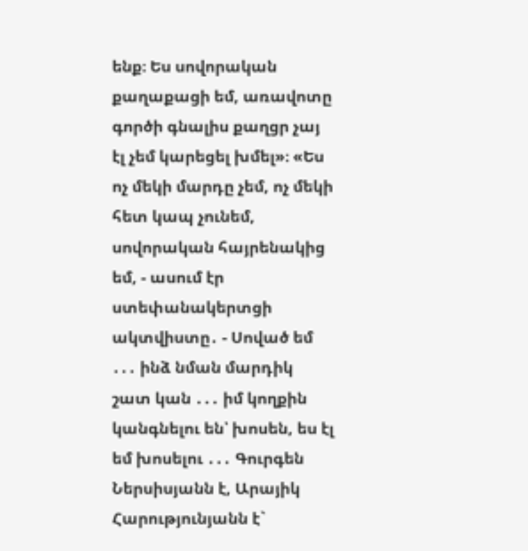ենք։ Ես սովորական քաղաքացի եմ, առավոտը գործի գնալիս քաղցր չայ էլ չեմ կարեցել խմել»։ «Ես ոչ մեկի մարդը չեմ, ոչ մեկի հետ կապ չունեմ, սովորական հայրենակից եմ, - ասում էր ստեփանակերտցի ակտվիստը․ - Սոված եմ ․․․ ինձ նման մարդիկ շատ կան ․․․ իմ կողքին կանգնելու են՝ խոսեն, ես էլ եմ խոսելու ․․․ Գուրգեն Ներսիսյանն է, Արայիկ Հարությունյանն է`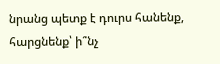նրանց պետք է դուրս հանենք, հարցնենք՝ ի՞նչ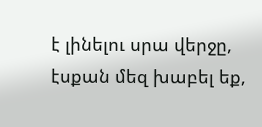է լինելու սրա վերջը, էսքան մեզ խաբել եք,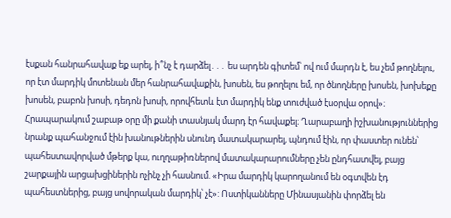էսքան հանրահավաք եք արել, ի՞նչ է դարձել․․․ ես արդեն գիտեմ՝ ով ում մարդն է, ես չեմ թողնելու, որ էտ մարդիկ մոտենան մեր հանրահավաքին, խոսեն, ես թողելու եմ, որ ծնողները խոսեն, խոխեքը խոսեն, բաբոն խոսի, դեդոն խոսի, որովհետև էտ մարդիկ ենք տուժված էսօրվա օրով»։ Հրապարակում շաբաթ օրը մի քանի տասնյակ մարդ էր հավաքել։ Ղարաբաղի իշխանություններից նրանք պահանջում էին խանութներին սնունդ մատակարարել, պնդում էին, որ փաստեր ունեն՝ պահեստավորված մթերք կա, ուղղաթիռներով մատակարարումները չեն ընդհատվել, բայց շարքային արցախցիներին ոչինչ չի հասնում. «Իրա մարդիկ կարողանում են օգտվեն էդ պահեստներից, բայց սովորական մարդիկ՝ չէ»: Ոստիկանները Մինասյանին փորձել են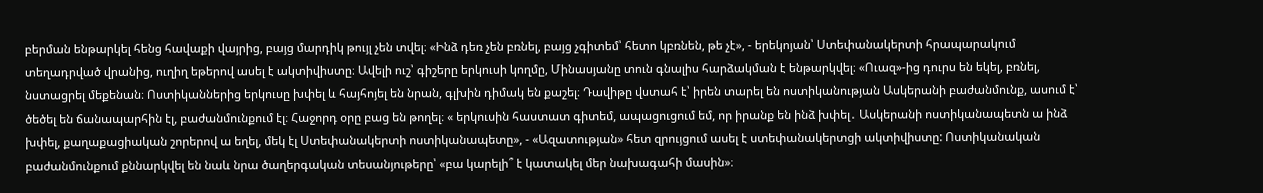բերման ենթարկել հենց հավաքի վայրից, բայց մարդիկ թույլ չեն տվել։ «Ինձ դեռ չեն բռնել, բայց չգիտեմ՝ հետո կբռնեն, թե չէ», - երեկոյան՝ Ստեփանակերտի հրապարակում տեղադրված վրանից, ուղիղ եթերով ասել է ակտիվիստը։ Ավելի ուշ՝ գիշերը երկուսի կողմը, Մինասյանը տուն գնալիս հարձակման է ենթարկվել։ «Ուազ»-ից դուրս են եկել, բռնել, նստացրել մեքենան։ Ոստիկաններից երկուսը խփել և հայհոյել են նրան, գլխին դիմակ են քաշել։ Դավիթը վստահ է՝ իրեն տարել են ոստիկանության Ասկերանի բաժանմունք, ասում է՝ ծեծել են ճանապարհին էլ, բաժանմունքում էլ։ Հաջորդ օրը բաց են թողել։ « երկուսին հաստատ գիտեմ, ապացուցում եմ, որ իրանք են ինձ խփել․ Ասկերանի ոստիկանապետն ա ինձ խփել, քաղաքացիական շորերով ա եղել, մեկ էլ Ստեփանակերտի ոստիկանապետը», - «Ազատության» հետ զրույցում ասել է ստեփանակերտցի ակտիվիստը: Ոստիկանական բաժանմունքում քննարկվել են նաև նրա ծաղերգական տեսանյութերը՝ «բա կարելի՞ է կատակել մեր նախագահի մասին»։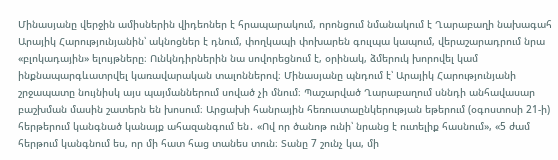Մինասյանը վերջին ամիսներին վիդեոներ է հրապարակում, որոնցում նմանակում է Ղարաբաղի նախագահ Արայիկ Հարությունյանին՝ ակնոցներ է դնում, փողկապի փոխարեն գուլպա կապում, վերաշարադրում նրա «բլոկադային» ելույթները։ Ունկնդիրներին նա սովորեցնում է, օրինակ, ձմերուկ խորովել կամ ինքնապարգևատրվել կառավարական տալոններով։ Մինասյանը պնդում է՝ Արայիկ Հարությունյանի շրջապատը նույնիսկ այս պայմաններում սոված չի մնում։ Պաշարված Ղարաբաղում սննդի անհավասար բաշխման մասին շատերն են խոսում։ Արցախի հանրային հեռուստաընկերության եթերում (օգոստոսի 21-ի) հերթերում կանգնած կանայք ահազանգում են․ «Ով որ ծանոթ ունի՝ նրանց է ուտելիք հասնում», «5 ժամ հերթում կանգնում ես, որ մի հատ հաց տանես տուն։ Տանը 7 շունչ կա, մի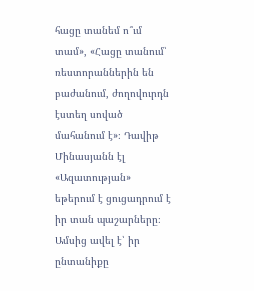հացը տանեմ ո՞ւմ տամ», «Հացը տանում՝ ռեստորաններին են բաժանում, ժողովուրդն էստեղ սոված մահանում է»։ Դավիթ Մինասյանն էլ «Ազատության» եթերում է ցուցադրում է իր տան պաշարները։ Ամսից ավել է՝ իր ընտանիքը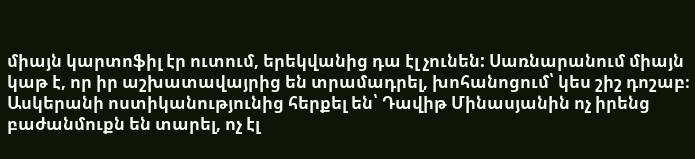միայն կարտոֆիլ էր ուտում, երեկվանից դա էլ չունեն: Սառնարանում միայն կաթ է, որ իր աշխատավայրից են տրամադրել, խոհանոցում՝ կես շիշ դոշաբ։ Ասկերանի ոստիկանությունից հերքել են՝ Դավիթ Մինասյանին ոչ իրենց բաժանմուքն են տարել, ոչ էլ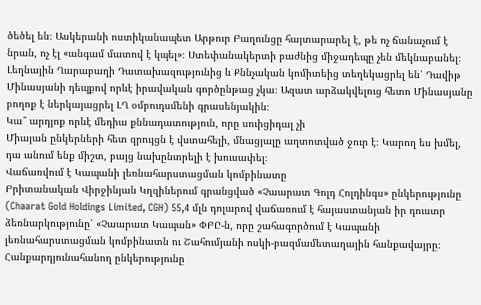ծեծել են։ Ասկերանի ոստիկանապետ Արթուր Բաղունցը հայտարարել է, թե ոչ ճանաչում է նրան, ոչ էլ «անգամ մատով է կպել»։ Ստեփանակերտի բաժնից միջադեպը չեն մեկնաբանել։ Լեղնային Ղարաբաղի Դատախազությունից և Քննչական կոմիտեից տեղեկացրել են՝ Դավիթ Մինասյանի դեպքով որևէ իրավական գործընթաց չկա։ Ազատ արձակվելուց հետո Մինասյանը բողոք է ներկայացրել ԼՂ օմբուդսմենի գրասենյակին։
Կա՞ արդյոք որևէ մեդիա քննադատություն, որը սուիցիդալ չի
Միայան ընկերների հետ զրույցն է վստահելի, մնացյալը աղտոտված ջուր է։ Կարող ես խմել, դա անում ենք միշտ, բայց նախընտրելի է խուսափել։
Վաճառվում է Կապանի լեռնահարստացման կոմբինատը
Բրիտանական Վիրջինյան Կղզիներում գրանցված «Չաարատ Գոլդ Հոլդինգս» ընկերությունը (Chaarat Gold Holdings Limited, CGH) 55,4 մլն դոլարով վաճառում է հայաստանյան իր դուստր ձեռնարկությունը՝ «Չաարատ Կապան» ՓԲԸ-ն, որը շահագործում է Կապանի լեռնահարստացման կոմբինատն ու Շահումյանի ոսկի-բազմամետաղային հանքավայրը։ Հանքարդյունահանող ընկերությունը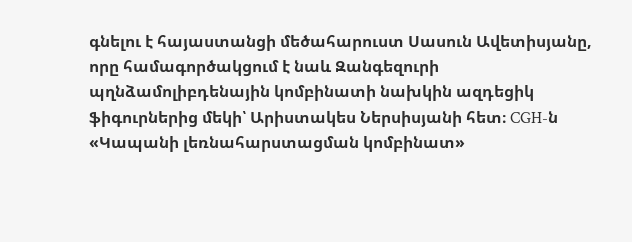գնելու է հայաստանցի մեծահարուստ Սասուն Ավետիսյանը, որը համագործակցում է նաև Զանգեզուրի պղնձամոլիբդենային կոմբինատի նախկին ազդեցիկ ֆիգուրներից մեկի՝ Արիստակես Ներսիսյանի հետ։ CGH-ն «Կապանի լեռնահարստացման կոմբինատ»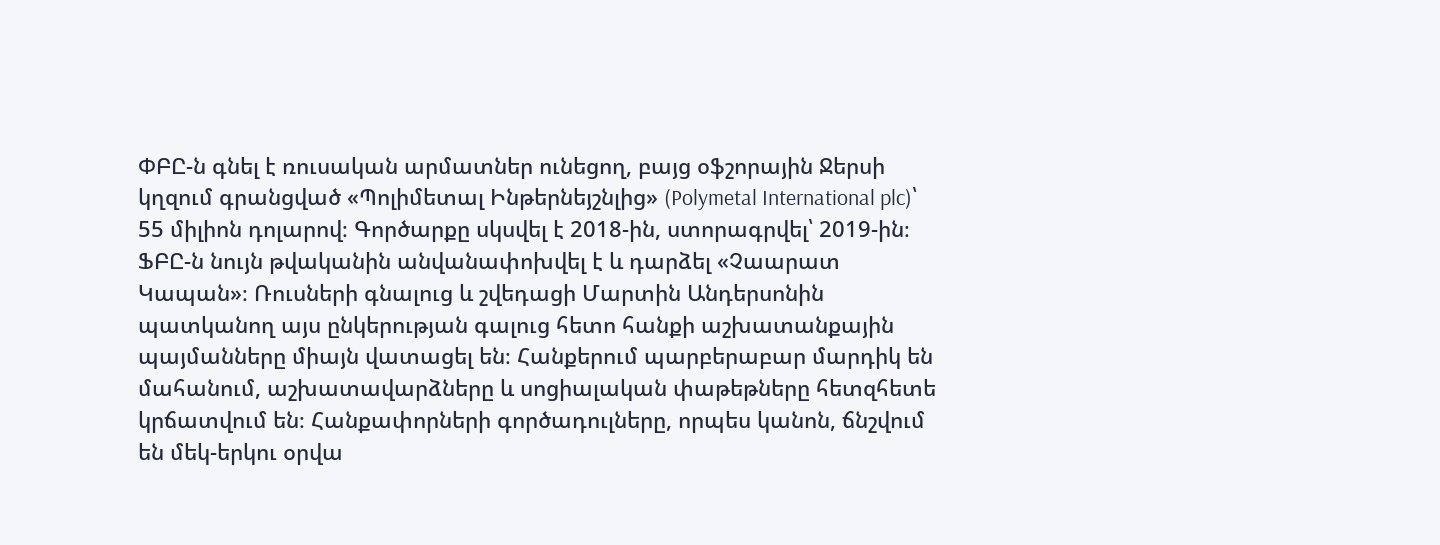ՓԲԸ-ն գնել է ռուսական արմատներ ունեցող, բայց օֆշորային Ջերսի կղզում գրանցված «Պոլիմետալ Ինթերնեյշնլից» (Polymetal International plc)՝ 55 միլիոն դոլարով։ Գործարքը սկսվել է 2018-ին, ստորագրվել՝ 2019-ին։ ՖԲԸ-ն նույն թվականին անվանափոխվել է և դարձել «Չաարատ Կապան»։ Ռուսների գնալուց և շվեդացի Մարտին Անդերսոնին պատկանող այս ընկերության գալուց հետո հանքի աշխատանքային պայմանները միայն վատացել են։ Հանքերում պարբերաբար մարդիկ են մահանում, աշխատավարձները և սոցիալական փաթեթները հետզհետե կրճատվում են։ Հանքափորների գործադուլները, որպես կանոն, ճնշվում են մեկ-երկու օրվա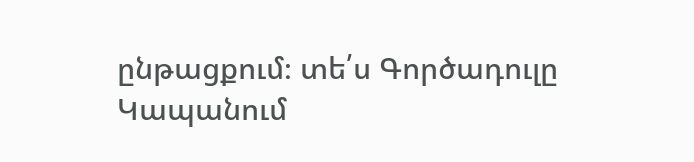ընթացքում։ տե՛ս Գործադուլը Կապանում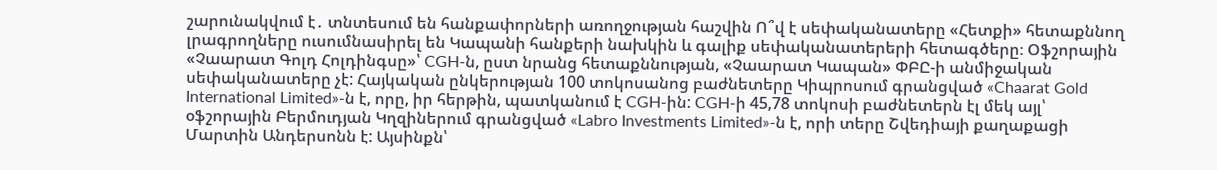շարունակվում է․ տնտեսում են հանքափորների առողջության հաշվին Ո՞վ է սեփականատերը «Հետքի» հետաքննող լրագրողները ուսումնասիրել են Կապանի հանքերի նախկին և գալիք սեփականատերերի հետագծերը։ Օֆշորային «Չաարատ Գոլդ Հոլդինգսը»՝ CGH-ն, ըստ նրանց հետաքննության, «Չաարատ Կապան» ՓԲԸ-ի անմիջական սեփականատերը չէ: Հայկական ընկերության 100 տոկոսանոց բաժնետերը Կիպրոսում գրանցված «Chaarat Gold International Limited»-ն է, որը, իր հերթին, պատկանում է CGH-ին: CGH-ի 45,78 տոկոսի բաժնետերն էլ մեկ այլ՝ օֆշորային Բերմուդյան Կղզիներում գրանցված «Labro Investments Limited»-ն է, որի տերը Շվեդիայի քաղաքացի Մարտին Անդերսոնն է: Այսինքն՝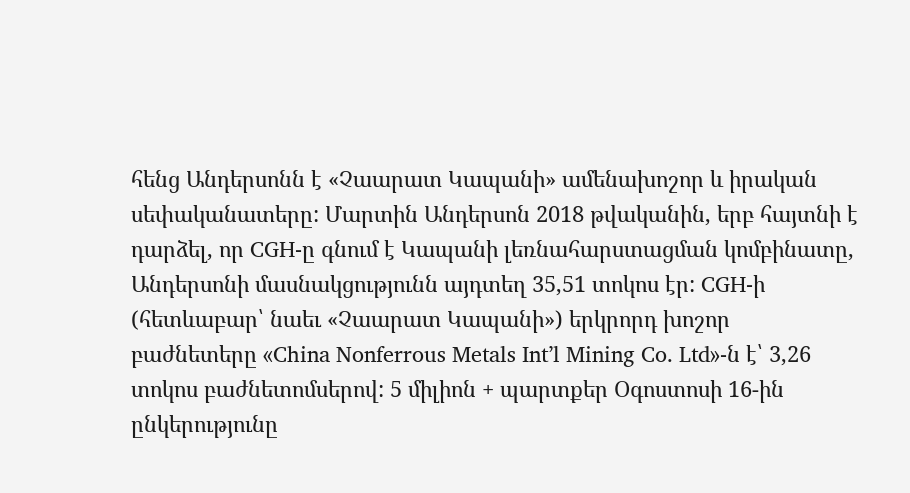հենց Անդերսոնն է «Չաարատ Կապանի» ամենախոշոր և իրական սեփականատերը: Մարտին Անդերսոն 2018 թվականին, երբ հայտնի է դարձել, որ CGH-ը գնում է Կապանի լեռնահարստացման կոմբինատը, Անդերսոնի մասնակցությունն այդտեղ 35,51 տոկոս էր: CGH-ի (հետևաբար՝ նաեւ «Չաարատ Կապանի») երկրորդ խոշոր բաժնետերը «China Nonferrous Metals Int’l Mining Co. Ltd»-ն է՝ 3,26 տոկոս բաժնետոմսերով: 5 միլիոն + պարտքեր Օգոստոսի 16-ին ընկերությունը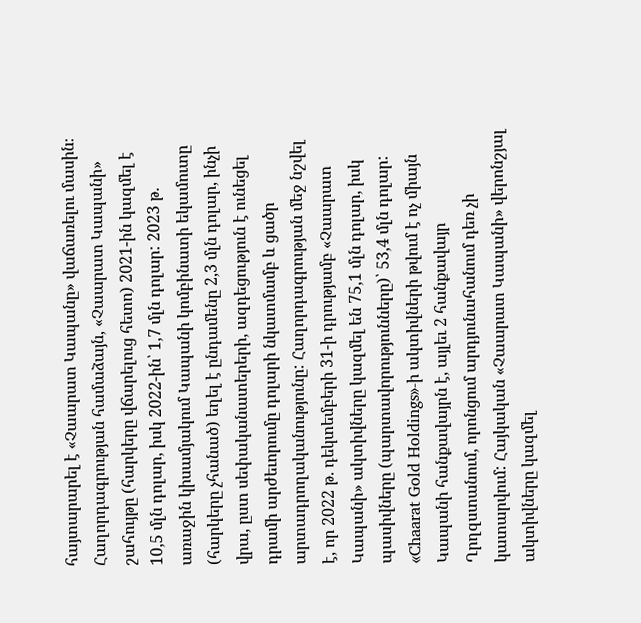հայտարարել է «Չաարատ Կապանը» վաճառելու մասին։ Հաղորդագրության համաձայն, «Չաարատ Կապանի» շահույթը (հարկերը վճարելուց հետո) 2021-ին կազմել է 10,5 մլն դոլար, իսկ 2022-ին՝ 1,7 մլն դոլար: 2023 թ. առաջին կիսամյակում Կապանի կոմբինատի եկամուտը (հարկերը չհանած) եղել է ընդամենը 2,3 մլն դոլար, ինչի վրա, ըստ սեփականատերերի, ազդեցություն է ունեցել դրամի արժեւորումը դոլարի նկատմամբ և ցածր արտադրողականությունը: Հաղորդագրության մեջ նշվել է, որ 2022 թ. դեկտեմբերի 31-ի դրությամբ «Չաարատ Կապանի» ակտիվները կազմել են 75,1 մլն դոլար, իսկ պասիվները (պարտավորությունները)՝ 53,4 մլն դոլար: «Chaarat Gold Holdings»-ի ակտիվների թվում է ոչ միայն Կապանի հանքավայրն է, այլեւ 2 հանքավայր Ղրղզստանում, որոնցում արդյունահանում դեռ չի կատարվում: Հայկական «Չաարատ Կապանի» վերոնշյալ ակտիվները կազմել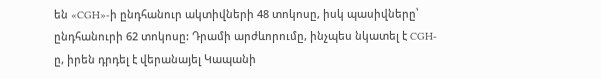են «CGH»-ի ընդհանուր ակտիվների 48 տոկոսը, իսկ պասիվները՝ ընդհանուրի 62 տոկոսը: Դրամի արժևորումը, ինչպես նկատել է CGH-ը, իրեն դրդել է վերանայել Կապանի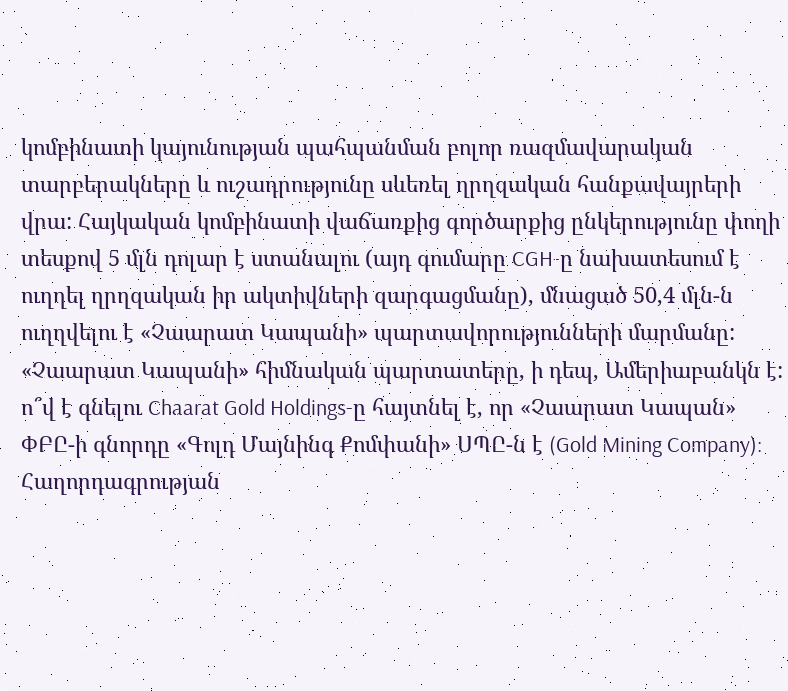կոմբինատի կայունության պահպանման բոլոր ռազմավարական տարբերակները և ուշադրությունը սևեռել ղրղզական հանքավայրերի վրա: Հայկական կոմբինատի վաճառքից գործարքից ընկերությունը փողի տեսքով 5 մլն դոլար է ստանալու (այդ գումարը CGH-ը նախատեսում է ուղղել ղրղզական իր ակտիվների զարգացմանը), մնացած 50,4 մլն-ն ուղղվելու է «Չաարատ Կապանի» պարտավորությունների մարմանը: «Չաարատ Կապանի» հիմնական պարտատերը, ի դեպ, Ամերիաբանկն է: ո՞վ է գնելու Chaarat Gold Holdings-ը հայտնել է, որ «Չաարատ Կապան» ՓԲԸ-ի գնորդը «Գոլդ Մայնինգ Քոմփանի» ՍՊԸ-ն է (Gold Mining Company): Հաղորդագրության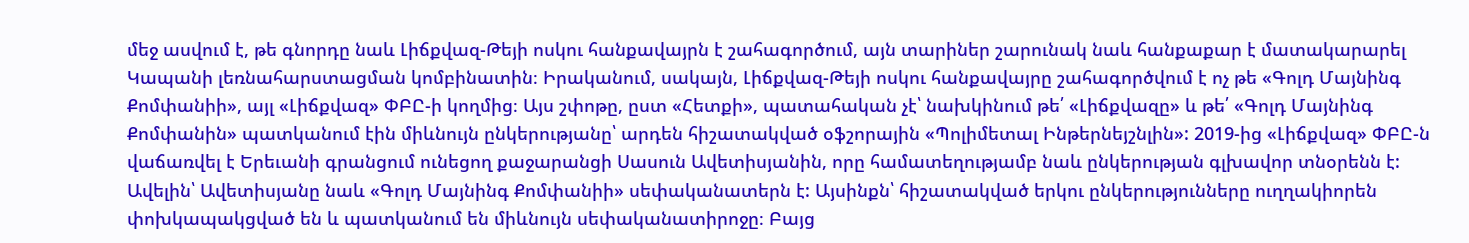մեջ ասվում է, թե գնորդը նաև Լիճքվազ-Թեյի ոսկու հանքավայրն է շահագործում, այն տարիներ շարունակ նաև հանքաքար է մատակարարել Կապանի լեռնահարստացման կոմբինատին։ Իրականում, սակայն, Լիճքվազ-Թեյի ոսկու հանքավայրը շահագործվում է ոչ թե «Գոլդ Մայնինգ Քոմփանիի», այլ «Լիճքվազ» ՓԲԸ-ի կողմից։ Այս շփոթը, ըստ «Հետքի», պատահական չէ՝ նախկինում թե՛ «Լիճքվազը» և թե՛ «Գոլդ Մայնինգ Քոմփանին» պատկանում էին միևնույն ընկերությանը՝ արդեն հիշատակված օֆշորային «Պոլիմետալ Ինթերնեյշնլին»: 2019-ից «Լիճքվազ» ՓԲԸ-ն վաճառվել է Երեւանի գրանցում ունեցող քաջարանցի Սասուն Ավետիսյանին, որը համատեղությամբ նաև ընկերության գլխավոր տնօրենն է: Ավելին՝ Ավետիսյանը նաև «Գոլդ Մայնինգ Քոմփանիի» սեփականատերն է: Այսինքն՝ հիշատակված երկու ընկերությունները ուղղակիորեն փոխկապակցված են և պատկանում են միևնույն սեփականատիրոջը։ Բայց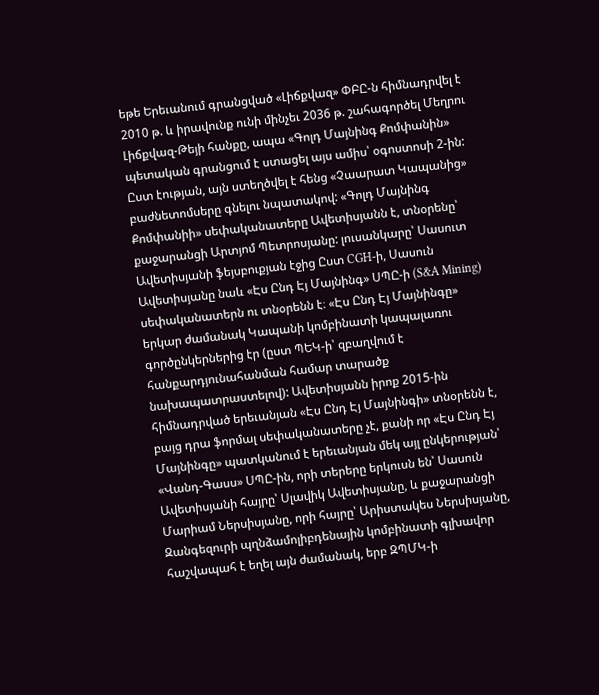եթե Երեւանում գրանցված «Լիճքվազ» ՓԲԸ-ն հիմնադրվել է 2010 թ. և իրավունք ունի մինչեւ 2036 թ. շահագործել Մեղրու Լիճքվազ-Թեյի հանքը, ապա «Գոլդ Մայնինգ Քոմփանին» պետական գրանցում է ստացել այս ամիս՝ օգոստոսի 2-ին: Ըստ էության, այն ստեղծվել է հենց «Չաարատ Կապանից» բաժնետոմսերը գնելու նպատակով: «Գոլդ Մայնինգ Քոմփանիի» սեփականատերը Ավետիսյանն է, տնօրենը՝ քաջարանցի Արտյոմ Պետրոսյանը: լուսանկարը՝ Սասուտ Ավետիսյանի ֆեյսբուքյան էջից Ըստ CGH-ի, Սասուն Ավետիսյանը նաև «Էս Ընդ Էյ Մայնինգ» ՍՊԸ-ի (S&A Mining) սեփականատերն ու տնօրենն է։ «Էս Ընդ Էյ Մայնինգը» երկար ժամանակ Կապանի կոմբինատի կապալառու գործընկերներից էր (ըստ ՊԵԿ-ի՝ զբաղվում է հանքարդյունահանման համար տարածք նախապատրաստելով): Ավետիսյանն իրոք 2015-ին հիմնադրված երեւանյան «Էս Ընդ Էյ Մայնինգի» տնօրենն է, բայց դրա ֆորմալ սեփականատերը չէ, քանի որ «Էս Ընդ Էյ Մայնինգը» պատկանում է երեւանյան մեկ այլ ընկերության՝ «Վանդ-Գասս» ՍՊԸ-ին, որի տերերը երկուսն են՝ Սասուն Ավետիսյանի հայրը՝ Սլավիկ Ավետիսյանը, և քաջարանցի Մարիամ Ներսիսյանը, որի հայրը՝ Արիստակես Ներսիսյանը, Զանգեզուրի պղնձամոլիբդենային կոմբինատի գլխավոր հաշվապահ է եղել այն ժամանակ, երբ ԶՊՄԿ-ի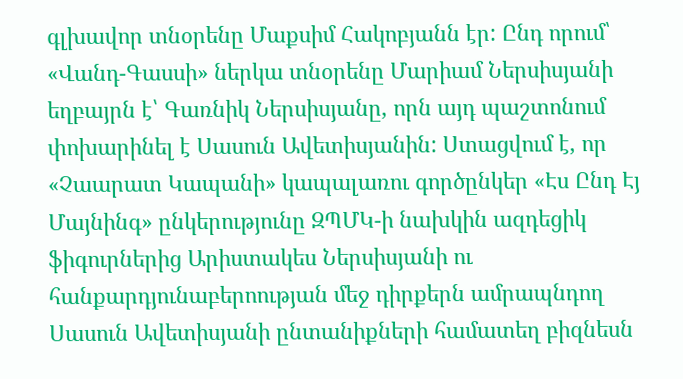գլխավոր տնօրենը Մաքսիմ Հակոբյանն էր: Ընդ որում՝ «Վանդ-Գասսի» ներկա տնօրենը Մարիամ Ներսիսյանի եղբայրն է՝ Գառնիկ Ներսիսյանը, որն այդ պաշտոնում փոխարինել է Սասուն Ավետիսյանին: Ստացվում է, որ «Չաարատ Կապանի» կապալառու գործընկեր «Էս Ընդ Էյ Մայնինգ» ընկերությունը ԶՊՄԿ-ի նախկին ազդեցիկ ֆիգուրներից Արիստակես Ներսիսյանի ու հանքարդյունաբերոության մեջ դիրքերն ամրապնդող Սասուն Ավետիսյանի ընտանիքների համատեղ բիզնեսն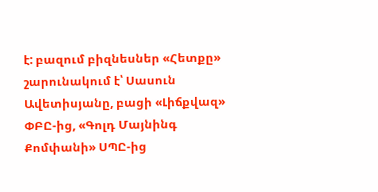է: բազում բիզնեսներ «Հետքը» շարունակում է՝ Սասուն Ավետիսյանը, բացի «Լիճքվազ» ՓԲԸ-ից, «Գոլդ Մայնինգ Քոմփանի» ՍՊԸ-ից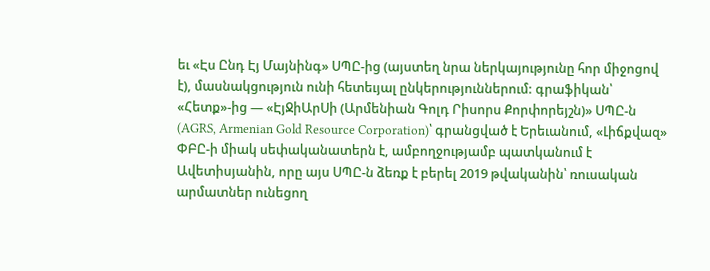եւ «Էս Ընդ Էյ Մայնինգ» ՍՊԸ-ից (այստեղ նրա ներկայությունը հոր միջոցով է), մասնակցություն ունի հետեւյալ ընկերություններում: գրաֆիկան՝ «Հետք»-ից — «ԷյՋիԱրՍի (Արմենիան Գոլդ Րիսորս Քորփորեյշն)» ՍՊԸ-ն (AGRS, Armenian Gold Resource Corporation)՝ գրանցված է Երեւանում, «Լիճքվազ» ՓԲԸ-ի միակ սեփականատերն է, ամբողջությամբ պատկանում է Ավետիսյանին, որը այս ՍՊԸ-ն ձեռք է բերել 2019 թվականին՝ ռուսական արմատներ ունեցող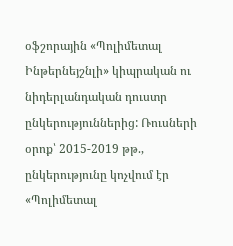օֆշորային «Պոլիմետալ Ինթերնեյշնլի» կիպրական ու նիդերլանդական դուստր ընկերություններից: Ռուսների օրոք՝ 2015-2019 թթ., ընկերությունը կոչվում էր «Պոլիմետալ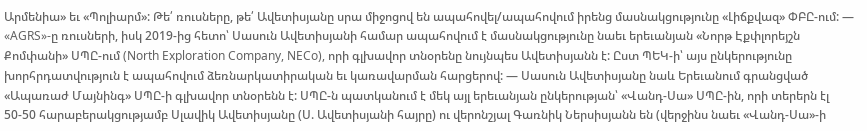Արմենիա» եւ «Պոլիարմ»: Թե՛ ռուսները, թե՛ Ավետիսյանը սրա միջոցով են ապահովել/ապահովում իրենց մասնակցությունը «Լիճքվազ» ՓԲԸ-ում: — «AGRS»-ը ռուսների, իսկ 2019-ից հետո՝ Սասուն Ավետիսյանի համար ապահովում է մասնակցությունը նաեւ երեւանյան «Նորթ Էքփլորեյշն Քոմփանի» ՍՊԸ-ում (North Exploration Company, NECo), որի գլխավոր տնօրենը նույնպես Ավետիսյանն է: Ըստ ՊԵԿ-ի՝ այս ընկերությունը խորհրդատվություն է ապահովում ձեռնարկատիրական եւ կառավարման հարցերով: — Սասուն Ավետիսյանը նաև Երեւանում գրանցված «Ապառաժ Մայնինգ» ՍՊԸ-ի գլխավոր տնօրենն է: ՍՊԸ-ն պատկանում է մեկ այլ երեւանյան ընկերության՝ «Վանդ-Սա» ՍՊԸ-ին, որի տերերն էլ 50-50 հարաբերակցությամբ Սլավիկ Ավետիսյանը (Ս. Ավետիսյանի հայրը) ու վերոնշյալ Գառնիկ Ներսիսյանն են (վերջինս նաեւ «Վանդ-Սա»-ի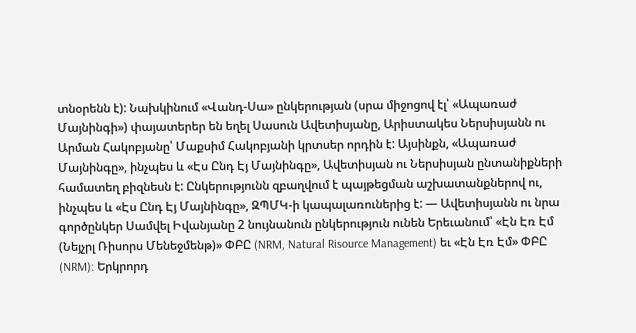տնօրենն է): Նախկինում «Վանդ-Սա» ընկերության (սրա միջոցով էլ՝ «Ապառաժ Մայնինգի») փայատերեր են եղել Սասուն Ավետիսյանը, Արիստակես Ներսիսյանն ու Արման Հակոբյանը՝ Մաքսիմ Հակոբյանի կրտսեր որդին է: Այսինքն, «Ապառաժ Մայնինգը», ինչպես և «Էս Ընդ Էյ Մայնինգը», Ավետիսյան ու Ներսիսյան ընտանիքների համատեղ բիզնեսն է: Ընկերությունն զբաղվում է պայթեցման աշխատանքներով ու, ինչպես և «Էս Ընդ Էյ Մայնինգը», ԶՊՄԿ-ի կապալառուներից է: — Ավետիսյանն ու նրա գործընկեր Սամվել Իվանյանը 2 նույնանուն ընկերություն ունեն Երեւանում՝ «Էն Էռ Էմ (Նեյչրլ Ռիսորս Մենեջմենթ)» ՓԲԸ (NRM, Natural Risource Management) եւ «Էն Էռ Էմ» ՓԲԸ (NRM): Երկրորդ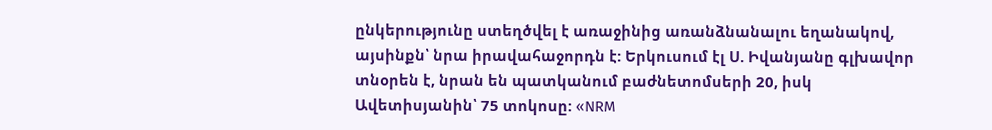ընկերությունը ստեղծվել է առաջինից առանձնանալու եղանակով, այսինքն՝ նրա իրավահաջորդն է: Երկուսում էլ Ս. Իվանյանը գլխավոր տնօրեն է, նրան են պատկանում բաժնետոմսերի 20, իսկ Ավետիսյանին՝ 75 տոկոսը: «NRM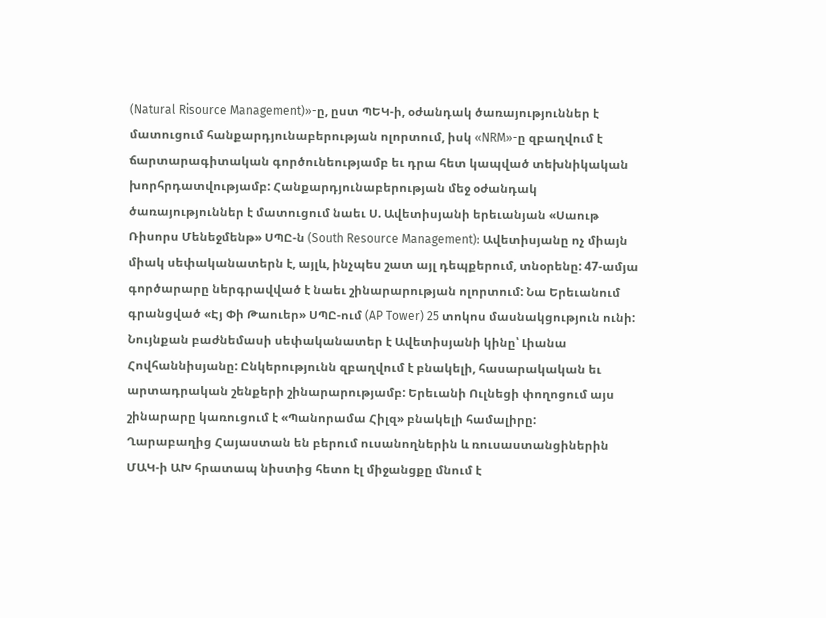(Natural Risource Management)»-ը, ըստ ՊԵԿ-ի, օժանդակ ծառայություններ է մատուցում հանքարդյունաբերության ոլորտում, իսկ «NRM»-ը զբաղվում է ճարտարագիտական գործունեությամբ եւ դրա հետ կապված տեխնիկական խորհրդատվությամբ: Հանքարդյունաբերության մեջ օժանդակ ծառայություններ է մատուցում նաեւ Ս. Ավետիսյանի երեւանյան «Սաութ Ռիսորս Մենեջմենթ» ՍՊԸ-ն (South Resource Management): Ավետիսյանը ոչ միայն միակ սեփականատերն է, այլև, ինչպես շատ այլ դեպքերում, տնօրենը: 47-ամյա գործարարը ներգրավված է նաեւ շինարարության ոլորտում: Նա Երեւանում գրանցված «Էյ Փի Թաուեր» ՍՊԸ-ում (AP Tower) 25 տոկոս մասնակցություն ունի: Նույնքան բաժնեմասի սեփականատեր է Ավետիսյանի կինը՝ Լիանա Հովհաննիսյանը: Ընկերությունն զբաղվում է բնակելի, հասարակական եւ արտադրական շենքերի շինարարությամբ: Երեւանի Ուլնեցի փողոցում այս շինարարը կառուցում է «Պանորամա Հիլզ» բնակելի համալիրը:
Ղարաբաղից Հայաստան են բերում ուսանողներին և ռուսաստանցիներին
ՄԱԿ-ի ԱԽ հրատապ նիստից հետո էլ միջանցքը մնում է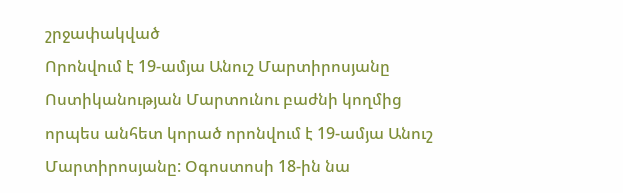շրջափակված
Որոնվում է 19-ամյա Անուշ Մարտիրոսյանը
Ոստիկանության Մարտունու բաժնի կողմից որպես անհետ կորած որոնվում է 19-ամյա Անուշ Մարտիրոսյանը: Օգոստոսի 18-ին նա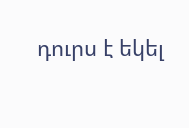դուրս է եկել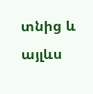տնից և այլևս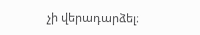չի վերադարձել։